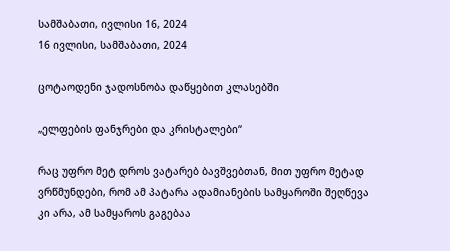სამშაბათი, ივლისი 16, 2024
16 ივლისი, სამშაბათი, 2024

ცოტაოდენი ჯადოსნობა დაწყებით კლასებში

„ელფების ფანჯრები და კრისტალები“

რაც უფრო მეტ დროს ვატარებ ბავშვებთან, მით უფრო მეტად ვრწმუნდები, რომ ამ პატარა ადამიანების სამყაროში შეღწევა კი არა, ამ სამყაროს გაგებაა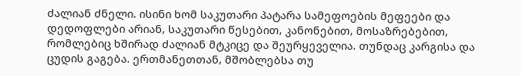ძალიან ძნელი. ისინი ხომ საკუთარი პატარა სამეფოების მეფეები და დედოფლები არიან, საკუთარი წესებით, კანონებით, მოსაზრებებით, რომლებიც ხშირად ძალიან მტკიცე და შეურყეველია. თუნდაც კარგისა და ცუდის გაგება. ერთმანეთთან, მშობლებსა თუ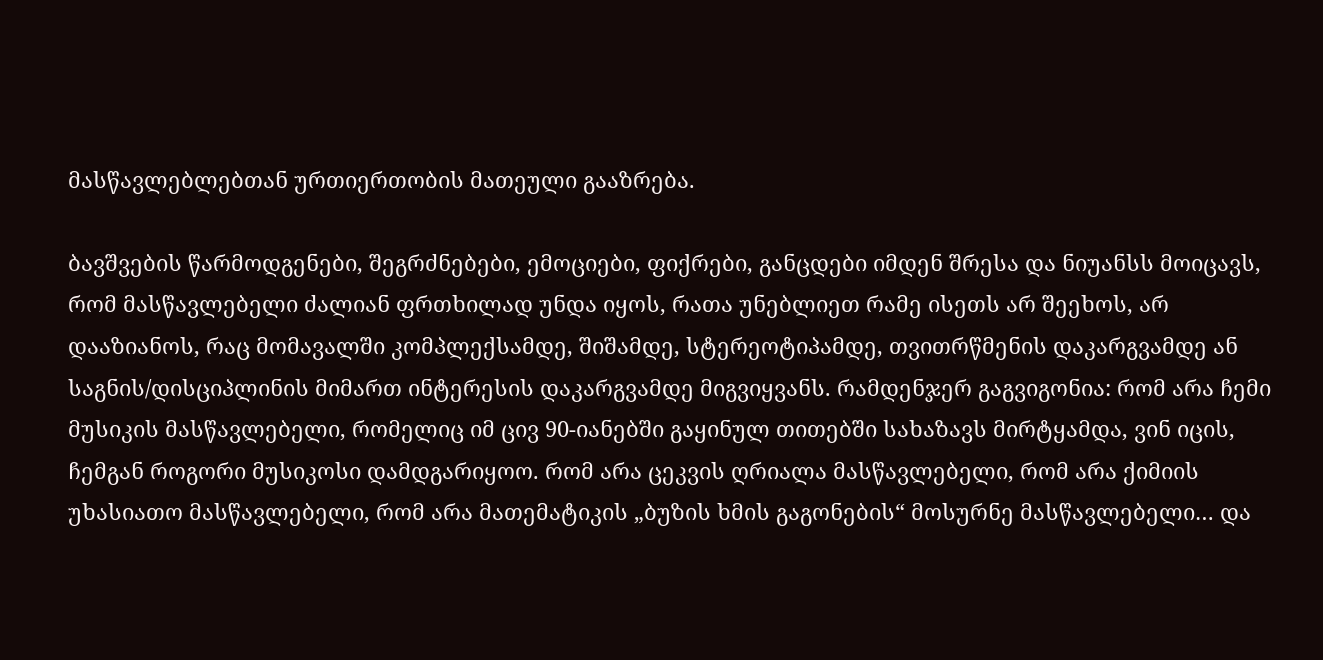მასწავლებლებთან ურთიერთობის მათეული გააზრება.

ბავშვების წარმოდგენები, შეგრძნებები, ემოციები, ფიქრები, განცდები იმდენ შრესა და ნიუანსს მოიცავს, რომ მასწავლებელი ძალიან ფრთხილად უნდა იყოს, რათა უნებლიეთ რამე ისეთს არ შეეხოს, არ დააზიანოს, რაც მომავალში კომპლექსამდე, შიშამდე, სტერეოტიპამდე, თვითრწმენის დაკარგვამდე ან საგნის/დისციპლინის მიმართ ინტერესის დაკარგვამდე მიგვიყვანს. რამდენჯერ გაგვიგონია: რომ არა ჩემი მუსიკის მასწავლებელი, რომელიც იმ ცივ 90-იანებში გაყინულ თითებში სახაზავს მირტყამდა, ვინ იცის, ჩემგან როგორი მუსიკოსი დამდგარიყოო. რომ არა ცეკვის ღრიალა მასწავლებელი, რომ არა ქიმიის უხასიათო მასწავლებელი, რომ არა მათემატიკის „ბუზის ხმის გაგონების“ მოსურნე მასწავლებელი… და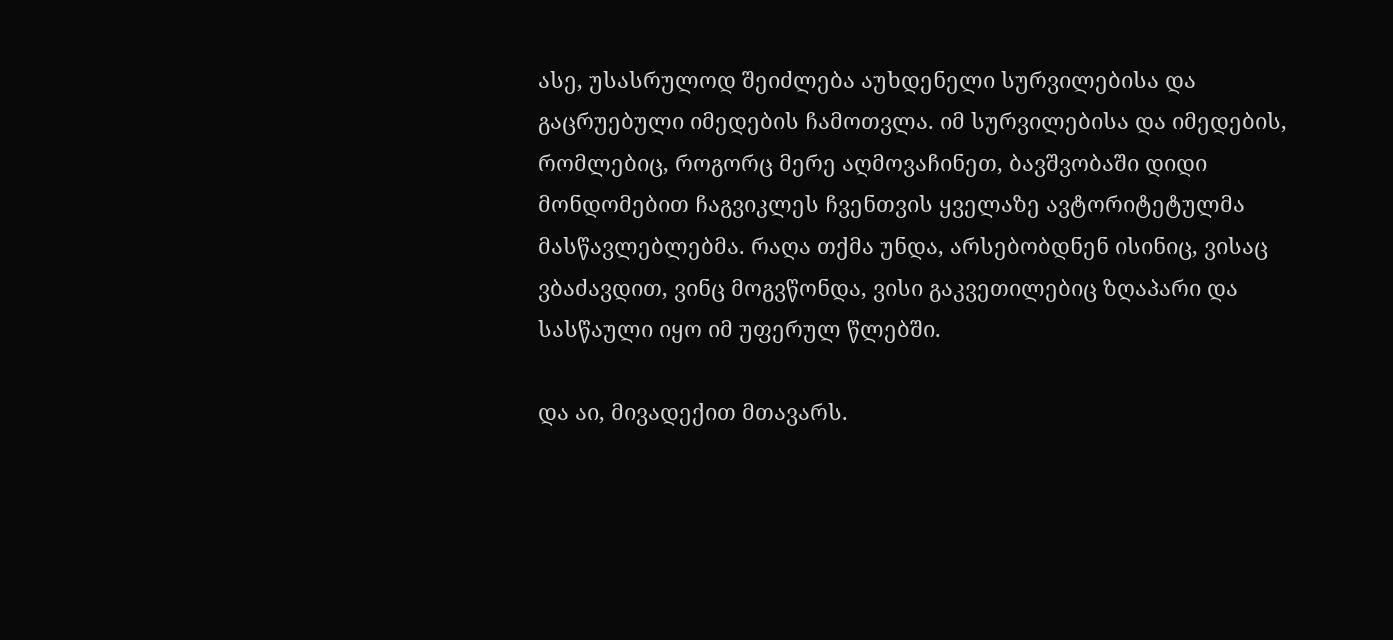ასე, უსასრულოდ შეიძლება აუხდენელი სურვილებისა და გაცრუებული იმედების ჩამოთვლა. იმ სურვილებისა და იმედების, რომლებიც, როგორც მერე აღმოვაჩინეთ, ბავშვობაში დიდი მონდომებით ჩაგვიკლეს ჩვენთვის ყველაზე ავტორიტეტულმა მასწავლებლებმა. რაღა თქმა უნდა, არსებობდნენ ისინიც, ვისაც ვბაძავდით, ვინც მოგვწონდა, ვისი გაკვეთილებიც ზღაპარი და სასწაული იყო იმ უფერულ წლებში.

და აი, მივადექით მთავარს.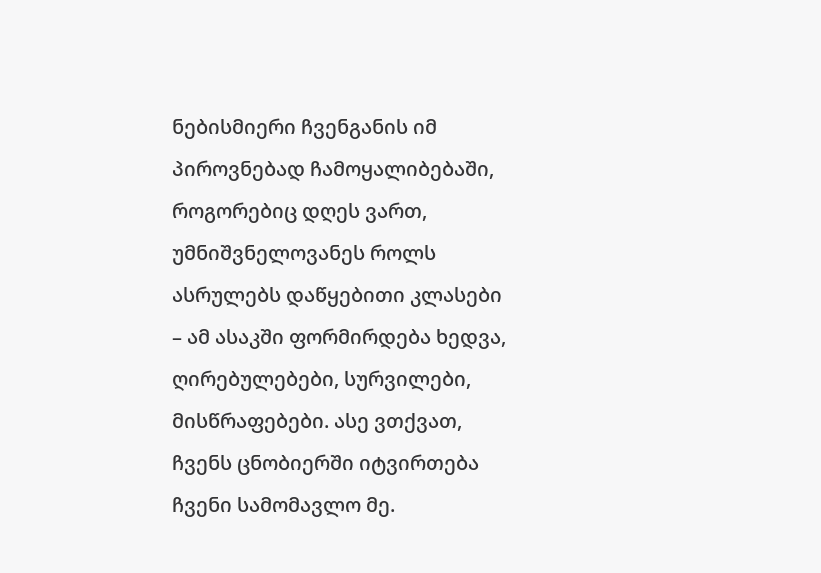ნებისმიერი ჩვენგანის იმ პიროვნებად ჩამოყალიბებაში, როგორებიც დღეს ვართ, უმნიშვნელოვანეს როლს ასრულებს დაწყებითი კლასები – ამ ასაკში ფორმირდება ხედვა, ღირებულებები, სურვილები, მისწრაფებები. ასე ვთქვათ, ჩვენს ცნობიერში იტვირთება ჩვენი სამომავლო მე.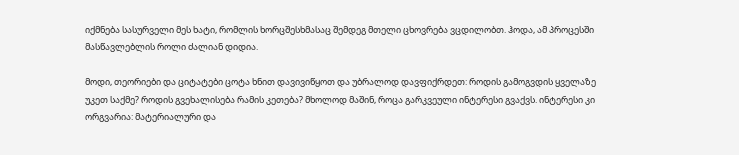იქმნება სასურველი მეს ხატი, რომლის ხორცშესხმასაც შემდეგ მთელი ცხოვრება ვცდილობთ. ჰოდა, ამ პროცესში მასწავლებლის როლი ძალიან დიდია.

მოდი, თეორიები და ციტატები ცოტა ხნით დავივიწყოთ და უბრალოდ დავფიქრდეთ: როდის გამოგვდის ყველაზე უკეთ საქმე? როდის გვეხალისება რამის კეთება? მხოლოდ მაშინ, როცა გარკვეული ინტერესი გვაქვს. ინტერესი კი ორგვარია: მატერიალური და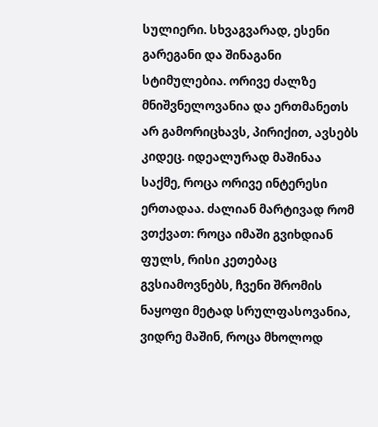სულიერი. სხვაგვარად, ესენი გარეგანი და შინაგანი სტიმულებია. ორივე ძალზე მნიშვნელოვანია და ერთმანეთს არ გამორიცხავს, პირიქით, ავსებს კიდეც. იდეალურად მაშინაა საქმე, როცა ორივე ინტერესი ერთადაა. ძალიან მარტივად რომ ვთქვათ: როცა იმაში გვიხდიან ფულს, რისი კეთებაც გვსიამოვნებს, ჩვენი შრომის ნაყოფი მეტად სრულფასოვანია, ვიდრე მაშინ, როცა მხოლოდ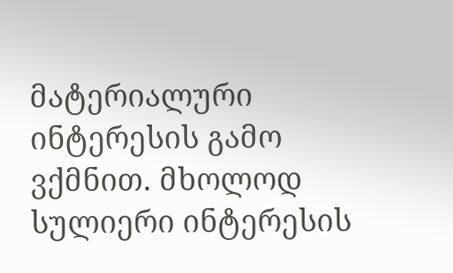მატერიალური ინტერესის გამო ვქმნით. მხოლოდ სულიერი ინტერესის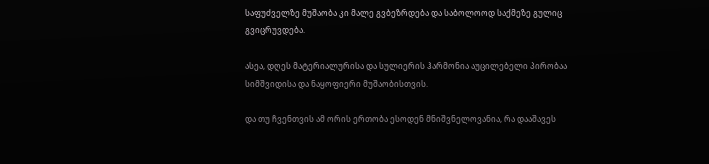საფუძველზე მუშაობა კი მალე გვბეზრდება და საბოლოოდ საქმეზე გულიც გვიცრუვდება.

ასეა, დღეს მატერიალურისა და სულიერის ჰარმონია აუცილებელი პირობაა სიმშვიდისა და ნაყოფიერი მუშაობისთვის.

და თუ ჩვენთვის ამ ორის ერთობა ესოდენ მნიშვნელოვანია, რა დააშავეს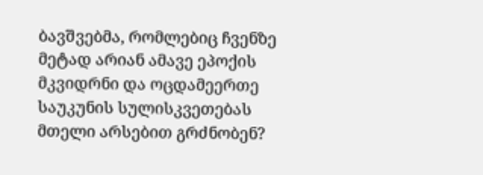ბავშვებმა, რომლებიც ჩვენზე მეტად არიან ამავე ეპოქის მკვიდრნი და ოცდამეერთე საუკუნის სულისკვეთებას მთელი არსებით გრძნობენ?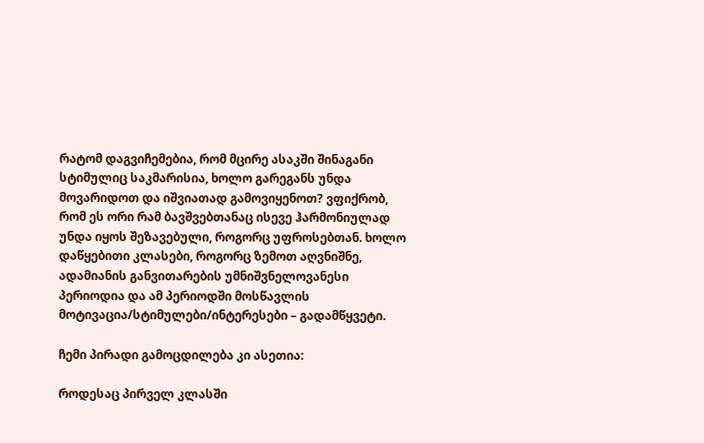რატომ დაგვიჩემებია, რომ მცირე ასაკში შინაგანი სტიმულიც საკმარისია, ხოლო გარეგანს უნდა მოვარიდოთ და იშვიათად გამოვიყენოთ? ვფიქრობ, რომ ეს ორი რამ ბავშვებთანაც ისევე ჰარმონიულად უნდა იყოს შეზავებული, როგორც უფროსებთან. ხოლო დაწყებითი კლასები, როგორც ზემოთ აღვნიშნე, ადამიანის განვითარების უმნიშვნელოვანესი პერიოდია და ამ პერიოდში მოსწავლის მოტივაცია/სტიმულები/ინტერესები – გადამწყვეტი.

ჩემი პირადი გამოცდილება კი ასეთია:

როდესაც პირველ კლასში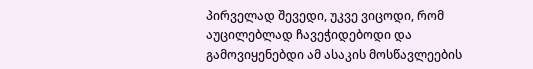პირველად შევედი, უკვე ვიცოდი, რომ აუცილებლად ჩავეჭიდებოდი და გამოვიყენებდი ამ ასაკის მოსწავლეების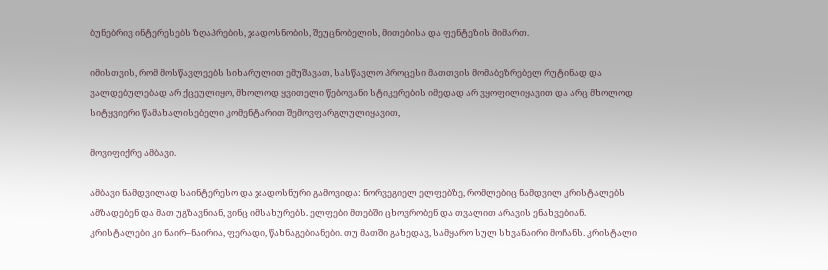ბუნებრივ ინტერესებს ზღაპრების, ჯადოსნობის, შეუცნობელის, მითებისა და ფენტეზის მიმართ.

იმისთვის, რომ მოსწავლეებს სიხარულით ემუშავათ, სასწავლო პროცესი მათთვის მომაბეზრებელ რუტინად და ვალდებულებად არ ქცეულიყო, მხოლოდ ყვითელი წებოვანი სტიკერების იმედად არ ვყოფილიყავით და არც მხოლოდ სიტყვიერი წამახალისებელი კომენტარით შემოვფარგლულიყავით,

მოვიფიქრე ამბავი.

ამბავი ნამდვილად საინტერესო და ჯადოსნური გამოვიდა: ნორვეგიელ ელფებზე, რომლებიც ნამდვილ კრისტალებს ამზადებენ და მათ უგზავნიან, ვინც იმსახურებს. ელფები მთებში ცხოვრობენ და თვალით არავის ენახვებიან. კრისტალები კი ნაირ–ნაირია, ფერადი, წახნაგებიანები. თუ მათში გახედავ, სამყარო სულ სხვანაირი მოჩანს. კრისტალი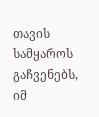თავის სამყაროს გაჩვენებს, იმ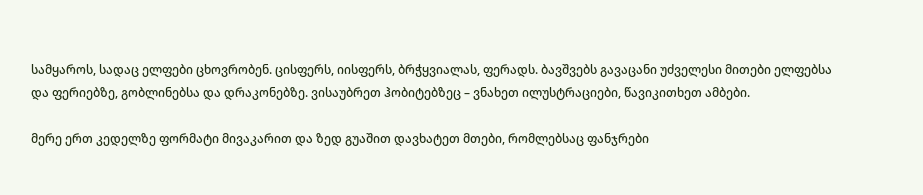სამყაროს, სადაც ელფები ცხოვრობენ. ცისფერს, იისფერს, ბრჭყვიალას, ფერადს. ბავშვებს გავაცანი უძველესი მითები ელფებსა და ფერიებზე, გობლინებსა და დრაკონებზე. ვისაუბრეთ ჰობიტებზეც – ვნახეთ ილუსტრაციები, წავიკითხეთ ამბები.

მერე ერთ კედელზე ფორმატი მივაკარით და ზედ გუაშით დავხატეთ მთები, რომლებსაც ფანჯრები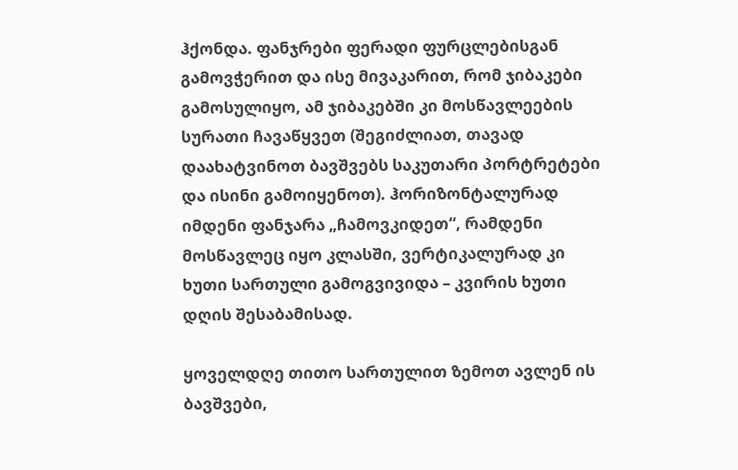ჰქონდა. ფანჯრები ფერადი ფურცლებისგან გამოვჭერით და ისე მივაკარით, რომ ჯიბაკები გამოსულიყო, ამ ჯიბაკებში კი მოსწავლეების სურათი ჩავაწყვეთ (შეგიძლიათ, თავად დაახატვინოთ ბავშვებს საკუთარი პორტრეტები და ისინი გამოიყენოთ). ჰორიზონტალურად იმდენი ფანჯარა „ჩამოვკიდეთ“, რამდენი მოსწავლეც იყო კლასში, ვერტიკალურად კი ხუთი სართული გამოგვივიდა – კვირის ხუთი დღის შესაბამისად.

ყოველდღე თითო სართულით ზემოთ ავლენ ის ბავშვები,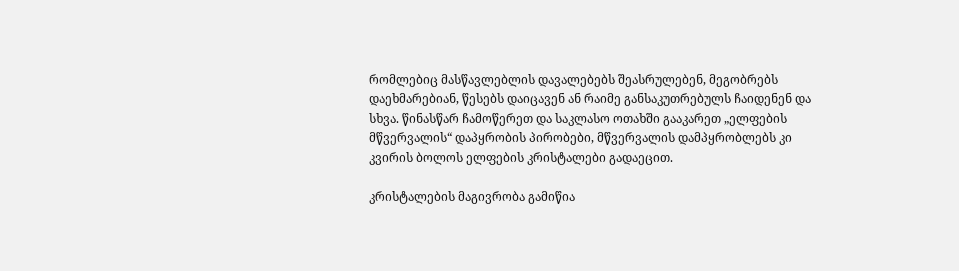რომლებიც მასწავლებლის დავალებებს შეასრულებენ, მეგობრებს დაეხმარებიან, წესებს დაიცავენ ან რაიმე განსაკუთრებულს ჩაიდენენ და სხვა. წინასწარ ჩამოწერეთ და საკლასო ოთახში გააკარეთ „ელფების მწვერვალის“ დაპყრობის პირობები, მწვერვალის დამპყრობლებს კი კვირის ბოლოს ელფების კრისტალები გადაეცით.

კრისტალების მაგივრობა გამიწია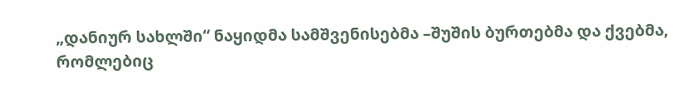„დანიურ სახლში“ ნაყიდმა სამშვენისებმა –შუშის ბურთებმა და ქვებმა, რომლებიც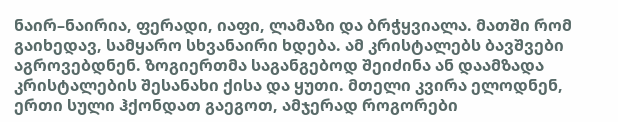ნაირ–ნაირია, ფერადი, იაფი, ლამაზი და ბრჭყვიალა. მათში რომ გაიხედავ, სამყარო სხვანაირი ხდება. ამ კრისტალებს ბავშვები აგროვებდნენ. ზოგიერთმა საგანგებოდ შეიძინა ან დაამზადა კრისტალების შესანახი ქისა და ყუთი. მთელი კვირა ელოდნენ, ერთი სული ჰქონდათ გაეგოთ, ამჯერად როგორები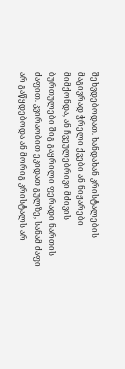შეხვდებოდათ. ხანდახან კრისტალების მაგივრად ჭრელი ქვები ან ნიჟარები მიმქონდა, ან ჩვეულებრივი მძივის ბურთულები შიგ გაყრილი ფერადი ნართის ძაფით. კვირაობით ეკიდათ გულზე, სანამ ძაფი არ გაწყდებოდა ან მორიგ კრისტალს არ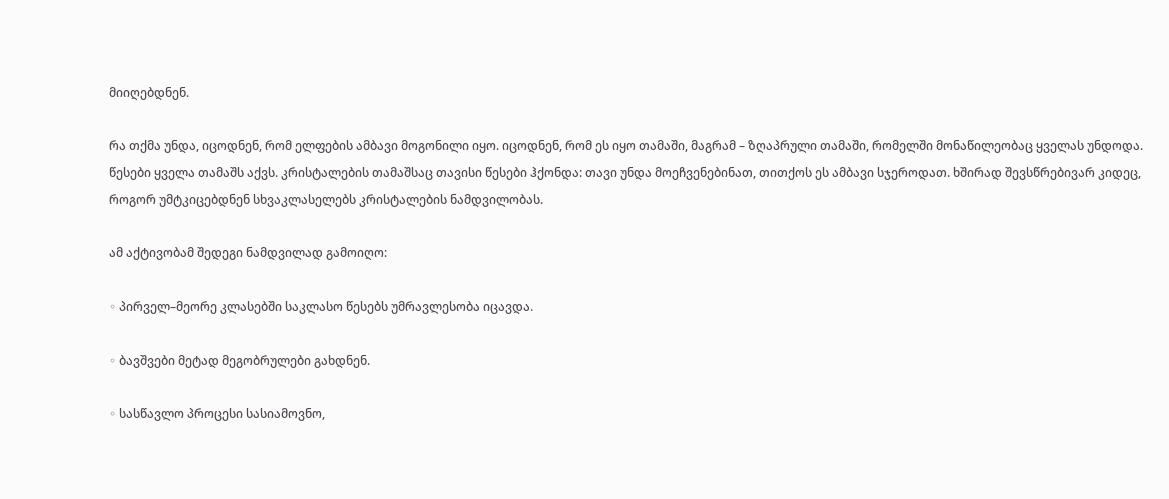მიიღებდნენ.

რა თქმა უნდა, იცოდნენ, რომ ელფების ამბავი მოგონილი იყო. იცოდნენ, რომ ეს იყო თამაში, მაგრამ – ზღაპრული თამაში, რომელში მონაწილეობაც ყველას უნდოდა. წესები ყველა თამაშს აქვს. კრისტალების თამაშსაც თავისი წესები ჰქონდა: თავი უნდა მოეჩვენებინათ, თითქოს ეს ამბავი სჯეროდათ. ხშირად შევსწრებივარ კიდეც, როგორ უმტკიცებდნენ სხვაკლასელებს კრისტალების ნამდვილობას.

ამ აქტივობამ შედეგი ნამდვილად გამოიღო:

◦ პირველ–მეორე კლასებში საკლასო წესებს უმრავლესობა იცავდა.

◦ ბავშვები მეტად მეგობრულები გახდნენ.

◦ სასწავლო პროცესი სასიამოვნო,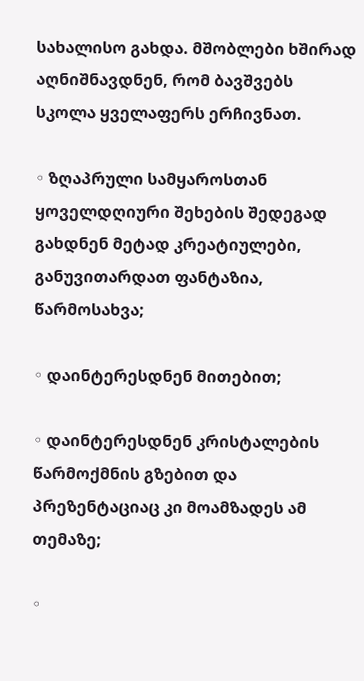სახალისო გახდა. მშობლები ხშირად აღნიშნავდნენ, რომ ბავშვებს სკოლა ყველაფერს ერჩივნათ.

◦ ზღაპრული სამყაროსთან ყოველდღიური შეხების შედეგად გახდნენ მეტად კრეატიულები, განუვითარდათ ფანტაზია, წარმოსახვა;

◦ დაინტერესდნენ მითებით;

◦ დაინტერესდნენ კრისტალების წარმოქმნის გზებით და პრეზენტაციაც კი მოამზადეს ამ თემაზე;

◦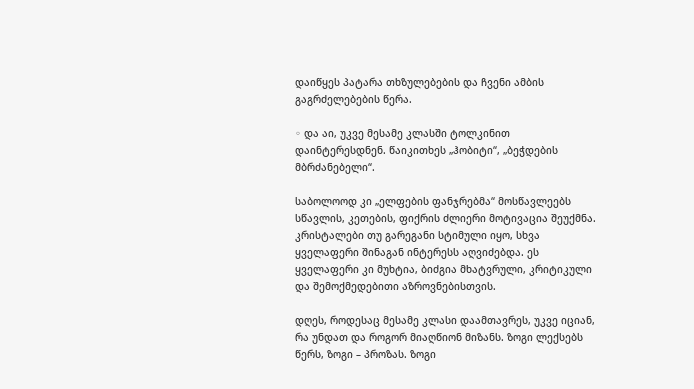დაიწყეს პატარა თხზულებების და ჩვენი ამბის გაგრძელებების წერა.

◦ და აი, უკვე მესამე კლასში ტოლკინით დაინტერესდნენ. წაიკითხეს „ჰობიტი“, „ბეჭდების მბრძანებელი“.

საბოლოოდ კი „ელფების ფანჯრებმა“ მოსწავლეებს სწავლის, კეთების, ფიქრის ძლიერი მოტივაცია შეუქმნა. კრისტალები თუ გარეგანი სტიმული იყო, სხვა ყველაფერი შინაგან ინტერესს აღვიძებდა. ეს ყველაფერი კი მუხტია, ბიძგია მხატვრული, კრიტიკული და შემოქმედებითი აზროვნებისთვის.

დღეს, როდესაც მესამე კლასი დაამთავრეს, უკვე იციან, რა უნდათ და როგორ მიაღწიონ მიზანს. ზოგი ლექსებს წერს, ზოგი – პროზას. ზოგი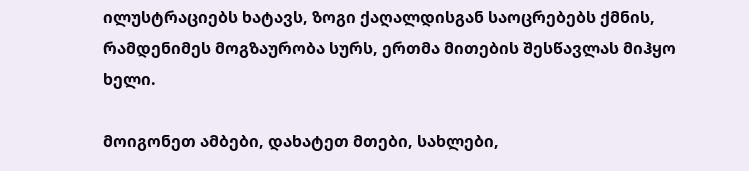ილუსტრაციებს ხატავს, ზოგი ქაღალდისგან საოცრებებს ქმნის, რამდენიმეს მოგზაურობა სურს, ერთმა მითების შესწავლას მიჰყო ხელი.

მოიგონეთ ამბები, დახატეთ მთები, სახლები,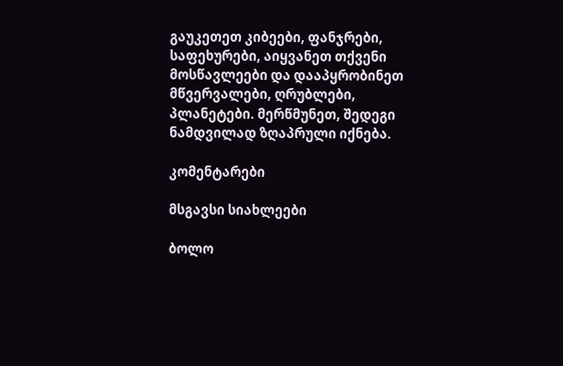გაუკეთეთ კიბეები, ფანჯრები, საფეხურები, აიყვანეთ თქვენი მოსწავლეები და დააპყრობინეთ მწვერვალები, ღრუბლები, პლანეტები. მერწმუნეთ, შედეგი ნამდვილად ზღაპრული იქნება.

კომენტარები

მსგავსი სიახლეები

ბოლო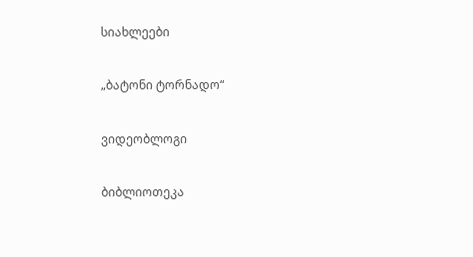სიახლეები

„ბატონი ტორნადო“

ვიდეობლოგი

ბიბლიოთეკა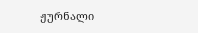ჟურნალი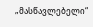„მასწავლებელი“